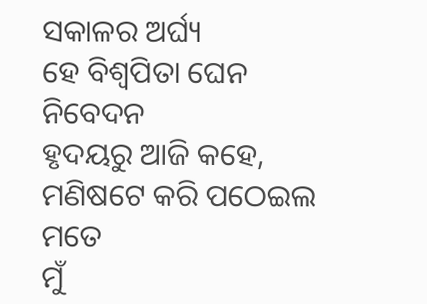ସକାଳର ଅର୍ଘ୍ୟ
ହେ ବିଶ୍ଵପିତା ଘେନ ନିବେଦନ
ହୃଦୟରୁ ଆଜି କହେ,
ମଣିଷଟେ କରି ପଠେଇଲ ମତେ
ମୁଁ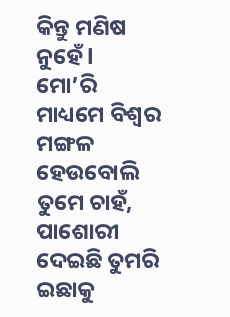କିନ୍ତୁ ମଣିଷ ନୁହେଁ l
ମୋ’ରି ମାଧ୍ୟମେ ବିଶ୍ୱର ମଙ୍ଗଳ
ହେଉବୋଲି ତୁମେ ଚାହଁ,
ପାଶୋରୀ ଦେଇଛି ତୁମରି ଇଛାକୁ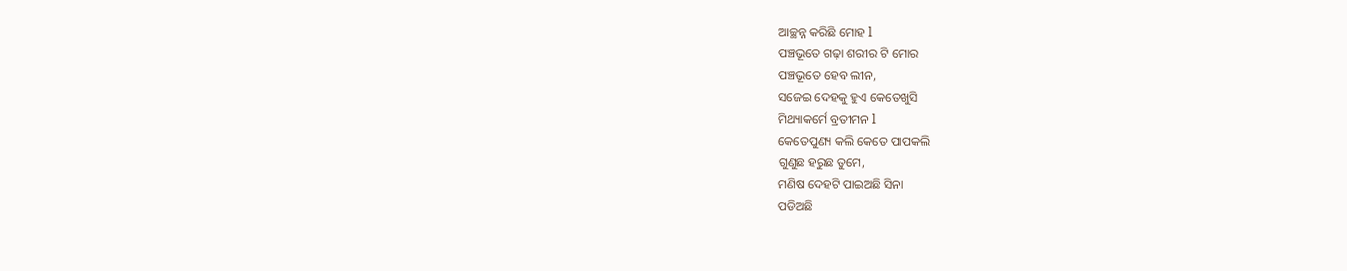ଆଚ୍ଛନ୍ନ କରିଛି ମୋହ l
ପଞ୍ଚଭୂତେ ଗଢ଼ା ଶରୀର ଟି ମୋର
ପଞ୍ଚଭୂତେ ହେବ ଲୀନ,
ସଜେଇ ଦେହକୁ ହୁଏ କେତେଖୁସି
ମିଥ୍ୟାକର୍ମେ ବ୍ରତୀମନ l
କେତେପୁଣ୍ୟ କଲି କେତେ ପାପକଲି
ଗୁଣୁଛ ହରୁଛ ତୁମେ,
ମଣିଷ ଦେହଟି ପାଇଅଛି ସିନା
ପଡିଅଛି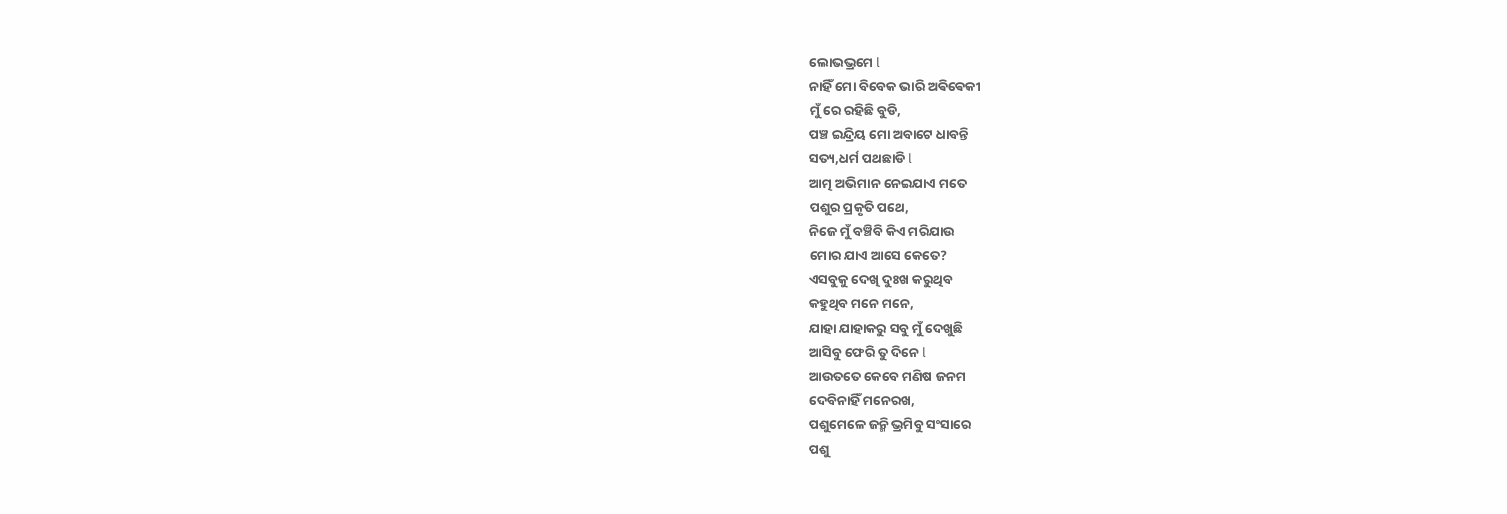ଲୋଭଭ୍ରମେ l
ନାହିଁ ମୋ ବିବେକ ଭାରି ଅଵିଵେକୀ
ମୁଁ ରେ ରହିଛି ବୁଡି,
ପଞ୍ଚ ଇନ୍ଦ୍ରିୟ ମୋ ଅବାଟେ ଧାବନ୍ତି
ସତ୍ୟ,ଧର୍ମ ପଥଛାଡି l
ଆତ୍ମ ଅଭିମାନ ନେଇଯାଏ ମତେ
ପଶୁର ପ୍ରକୃତି ପଥେ,
ନିଜେ ମୁଁ ବଞ୍ଚିବି କିଏ ମରିଯାଉ
ମୋର ଯାଏ ଆସେ କେତେ?
ଏସବୁକୁ ଦେଖି ଦୁଃଖ କରୁଥିବ
କହୁଥିବ ମନେ ମନେ,
ଯାହା ଯାହାକରୁ ସବୁ ମୁଁ ଦେଖୁଛି
ଆସିବୁ ଫେରି ତୁ ଦିନେ l
ଆଉତତେ କେବେ ମଣିଷ ଜନମ
ଦେବିନାହିଁ ମନେରଖ,
ପଶୁମେଳେ ଜନ୍ମି ଭ୍ରମିବୁ ସଂସାରେ
ପଶୁ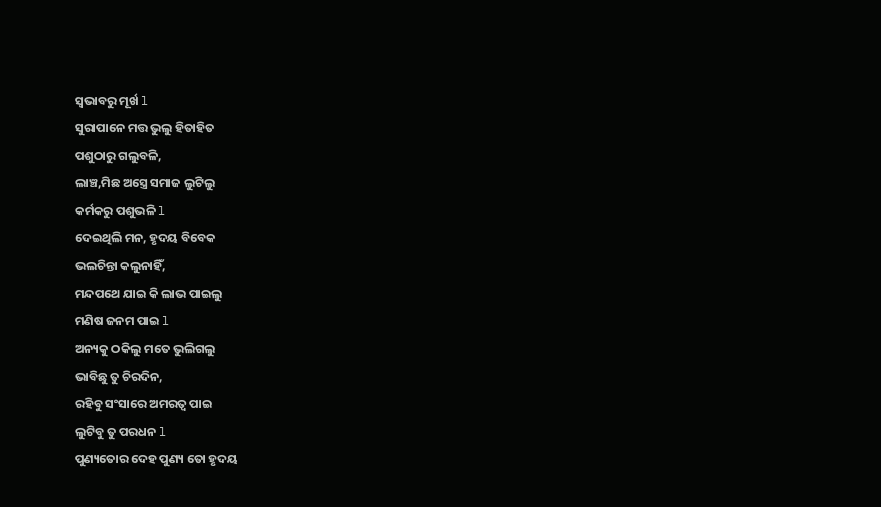ସ୍ଵଭାବରୁ ମୂର୍ଖ l
ସୁରାପାନେ ମତ୍ତ ଭୁଲୁ ହିତାହିତ
ପଶୁଠାରୁ ଗଲୁବଳି,
ଲାଞ୍ଚ,ମିଛ ଅସ୍ତ୍ରେ ସମାଜ ଲୁଟିଲୁ
କର୍ମକରୁ ପଶୁଭଳି l
ଦେଇଥିଲି ମନ, ହୃଦୟ ବିବେକ
ଭଲଚିନ୍ତା କଲୁନାହିଁ,
ମନ୍ଦପଥେ ଯାଇ କି ଲାଭ ପାଇଲୁ
ମଣିଷ ଜନମ ପାଇ l
ଅନ୍ୟକୁ ଠକିଲୁ ମତେ ଭୁଲିଗଲୁ
ଭାବିଛୁ ତୁ ଚିରଦିନ,
ରହିବୁ ସଂସାରେ ଅମରତ୍ୱ ପାଇ
ଲୁଟିବୁ ତୁ ପରଧନ l
ପୁଣ୍ୟତୋର ଦେହ ପୁଣ୍ୟ ତୋ ହୃଦୟ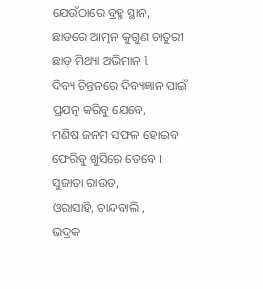ଯେଉଁଠାରେ ବ୍ରହ୍ମ ସ୍ଥାନ,
ଛାଡରେ ଆତ୍ମନ କୁଗୁଣ ଚାତୁରୀ
ଛାଡ଼ ମିଥ୍ୟା ଅଭିମାନ l
ଦିବ୍ୟ ଚିନ୍ତନରେ ଦିବ୍ୟଜ୍ଞାନ ପାଇଁ
ପ୍ରଯତ୍ନ କରିବୁ ଯେବେ,
ମଣିଷ ଜନମ ସଫଳ ହୋଇବ
ଫେରିବୁ ଖୁସିରେ ତେବେ ।
ସୁଜାତା ରାଉତ,
ଓରାସାହି, ଚାନ୍ଦବାଲି ,
ଭଦ୍ରକ